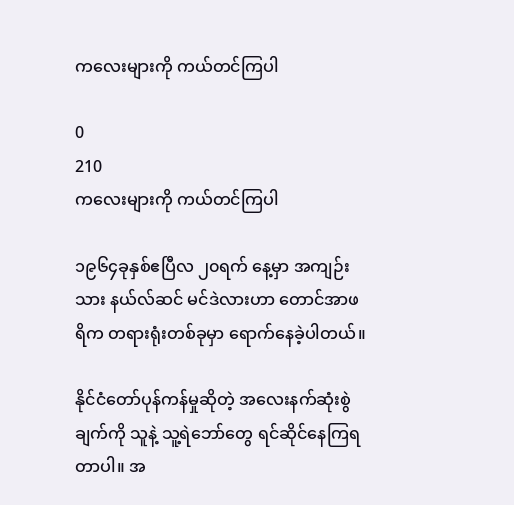ကလေးများကို ကယ်တင်ကြပါ

0
210
ကလေးများကို ကယ်တင်ကြပါ

၁၉၆၄ခုနှစ်ဧပြီလ ၂၀ရက် နေ့မှာ အကျဉ်းသား နယ်လ်ဆင် မင်ဒဲလားဟာ တောင်အာဖရိက တရားရုံးတစ်ခုမှာ ရောက်နေခဲ့ပါတယ်။

နိုင်ငံတော်ပုန်ကန်မှုဆိုတဲ့ အလေးနက်ဆုံးစွဲချက်ကို သူနဲ့ သူ့ရဲဘော်တွေ ရင်ဆိုင်နေကြရတာပါ။ အ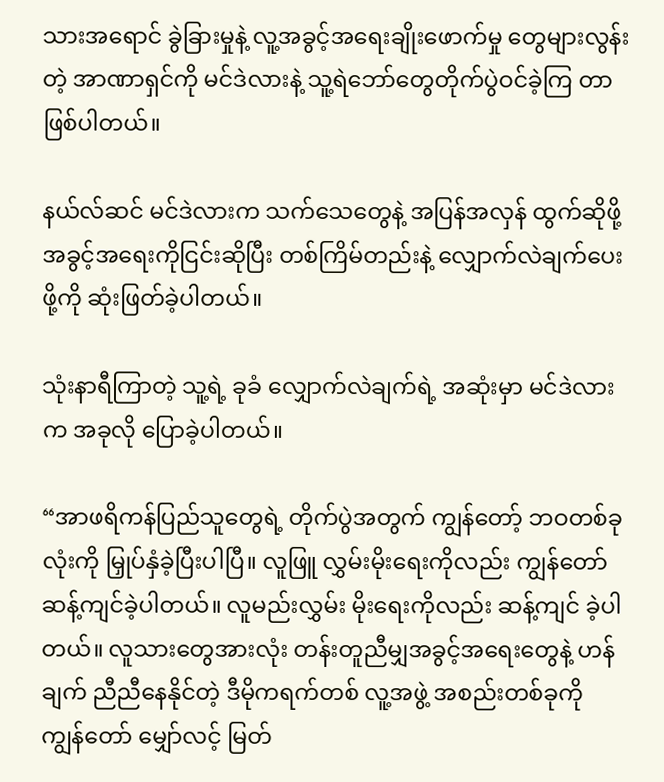သားအရောင် ခွဲခြားမှုနဲ့ လူ့အခွင့်အရေးချိုးဖောက်မှု တွေများလွန်းတဲ့ အာဏာရှင်ကို မင်ဒဲလားနဲ့ သူ့ရဲဘော်တွေတိုက်ပွဲဝင်ခဲ့ကြ တာဖြစ်ပါတယ်။

နယ်လ်ဆင် မင်ဒဲလားက သက်သေတွေနဲ့ အပြန်အလှန် ထွက်ဆိုဖို့ အခွင့်အရေးကိုငြင်းဆိုပြီး တစ်ကြိမ်တည်းနဲ့ လျှောက်လဲချက်ပေးဖို့ကို ဆုံးဖြတ်ခဲ့ပါတယ်။

သုံးနာရီကြာတဲ့ သူ့ရဲ့ ခုခံ လျှောက်လဲချက်ရဲ့ အဆုံးမှာ မင်ဒဲလားက အခုလို ပြောခဲ့ပါတယ်။

“အာဖရိကန်ပြည်သူတွေရဲ့ တိုက်ပွဲအတွက် ကျွန်တော့် ဘဝတစ်ခုလုံးကို မြှုပ်နှံခဲ့ပြီးပါပြီ။ လူဖြူ လွှမ်းမိုးရေးကိုလည်း ကျွန်တော်ဆန့်ကျင်ခဲ့ပါတယ်။ လူမည်းလွှမ်း မိုးရေးကိုလည်း ဆန့်ကျင် ခဲ့ပါတယ်။ လူသားတွေအားလုံး တန်းတူညီမျှအခွင့်အရေးတွေနဲ့ ဟန်ချက် ညီညီနေနိုင်တဲ့ ဒီမိုကရက်တစ် လူ့အဖွဲ့ အစည်းတစ်ခုကို ကျွန်တော် မျှော်လင့် မြတ်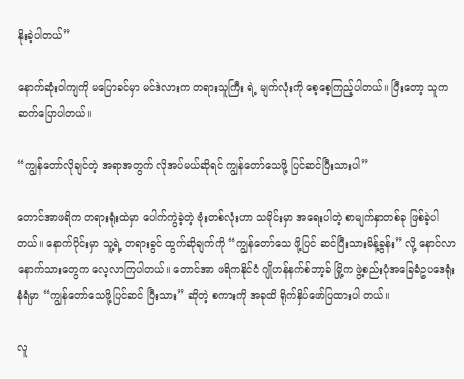နိုးခဲ့ပါတယ်”

နောက်ဆုံးဝါကျကို မပြောခင်မှာ မင်ဒဲလားက တရားသူကြီး ရဲ့ မျက်လုံးကို စေ့စေ့ကြည့်ပါတယ်။ ပြီးတော့ သူက ဆက်ပြောပါတယ်။

“ကျွန်တော်လိုချင်တဲ့ အရာအတွက် လိုအပ်မယ်ဆိုရင် ကျွန်တော်သေဖို့ ပြင်ဆင်ပြီးသားပါ”

တောင်အာဖရိက တရားရုံးထဲမှာ ပေါက်ကွဲခဲ့တဲ့ ဗုံးတစ်လုံးဟာ သမိုင်းမှာ အရေးပါတဲ့ စာမျက်နှာတစ်ခု ဖြစ်ခဲ့ပါတယ်။ နောက်ပိုင်းမှာ သူ့ရဲ့ တရားခွင် ထွက်ဆိုချက်ကို “ကျွန်တော်သေ ဖို့ပြင် ဆင်ပြီးသားမိန့်ခွန်း” လို့ နောင်လာ နောက်သားတွေက လေ့လာကြပါတယ်။ တောင်အာ ဖရိကနိုင်ငံ ဂျိုဟန်နက်စ်ဘာ့ခ် မြို့က ဖွဲ့စည်းပုံအခြေခံဥပဒေရုံး နံရံမှာ “ကျွန်တော်သေဖို့ပြင်ဆင် ပြီးသား” ဆိုတဲ့ စကားကို အခုထိ ရိုက်နှိပ်ဖော်ပြထားပါ တယ်။

လူ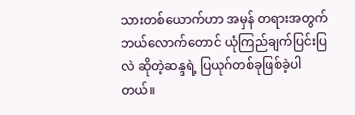သားတစ်ယောက်ဟာ အမှန် တရားအတွက်ဘယ်လောက်တောင် ယုံကြည်ချက်ပြင်းပြလဲ ဆိုတဲ့ဆန္ဒရဲ့ ပြယုဂ်တစ်ခုဖြစ်ခဲ့ပါတယ်။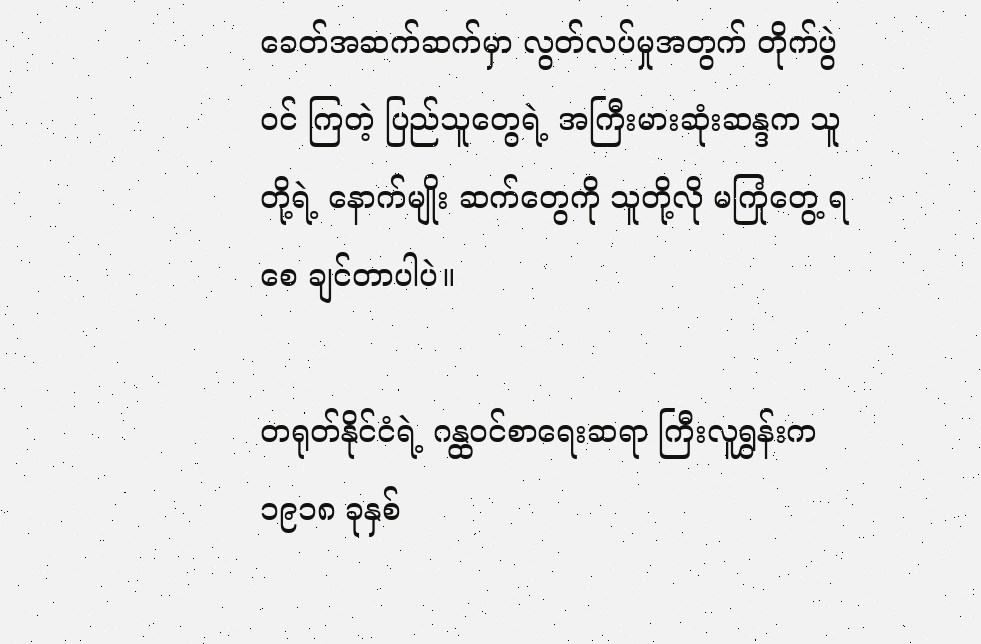ခေတ်အဆက်ဆက်မှာ လွတ်လပ်မှုအတွက် တိုက်ပွဲဝင် ကြတဲ့ ပြည်သူတွေရဲ့ အကြီးမားဆုံးဆန္ဒက သူတို့ရဲ့ နောက်မျိုး ဆက်တွေကို သူတို့လို မကြုံတွေ့ ရစေ ချင်တာပါပဲ။

တရုတ်နိုင်ငံရဲ့ ဂန္ထဝင်စာရေးဆရာ ကြီးလူရွှန်းက ၁၉၁၈ ခုနှစ်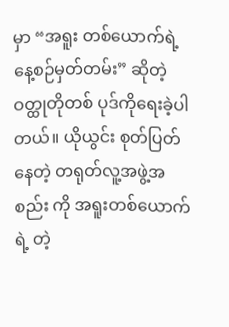မှာ “အရူး တစ်ယောက်ရဲ့ နေ့စဉ်မှတ်တမ်း” ဆိုတဲ့ ဝတ္ထုတိုတစ် ပုဒ်ကိုရေးခဲ့ပါတယ်။ ယိုယွင်း စုတ်ပြတ်နေတဲ့ တရုတ်လူ့အဖွဲ့အစည်း ကို အရူးတစ်ယောက်ရဲ့ တဲ့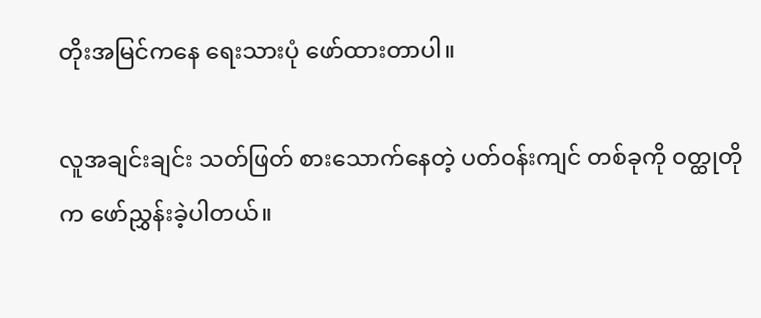တိုးအမြင်ကနေ ရေးသားပုံ ဖော်ထားတာပါ။

လူအချင်းချင်း သတ်ဖြတ် စားသောက်နေတဲ့ ပတ်ဝန်းကျင် တစ်ခုကို ဝတ္ထုတိုက ဖော်ညွှန်းခဲ့ပါတယ်။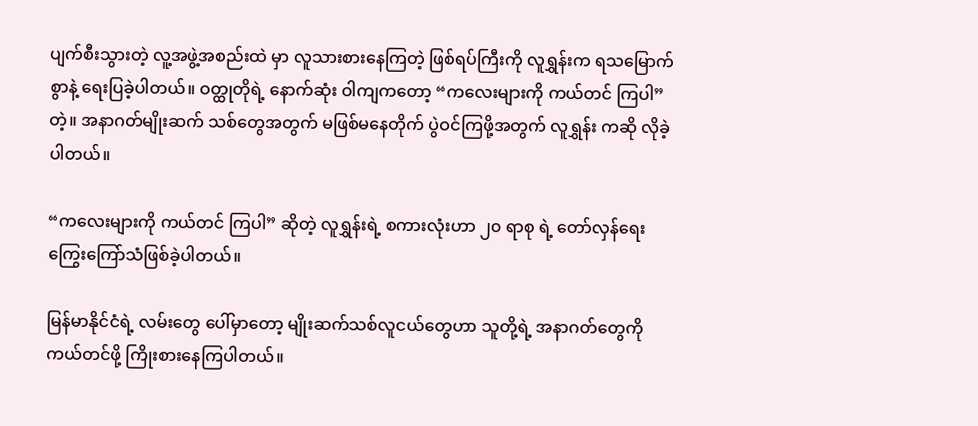ပျက်စီးသွားတဲ့ လူ့အဖွဲ့အစည်းထဲ မှာ လူသားစားနေကြတဲ့ ဖြစ်ရပ်ကြီးကို လူရွှန်းက ရသမြောက်စွာနဲ့ ရေးပြခဲ့ပါတယ်။ ဝတ္ထုတိုရဲ့ နောက်ဆုံး ဝါကျကတော့ “ကလေးများကို ကယ်တင် ကြပါ” တဲ့။ အနာဂတ်မျိုးဆက် သစ်တွေအတွက် မဖြစ်မနေတိုက် ပွဲဝင်ကြဖို့အတွက် လူရွှန်း ကဆို လိုခဲ့ပါတယ်။

“ကလေးများကို ကယ်တင် ကြပါ” ဆိုတဲ့ လူရွှန်းရဲ့ စကားလုံးဟာ ၂၀ ရာစု ရဲ့ တော်လှန်ရေး ကြွေးကြော်သံဖြစ်ခဲ့ပါတယ်။

မြန်မာနိုင်ငံရဲ့ လမ်းတွေ ပေါ်မှာတော့ မျိုးဆက်သစ်လူငယ်တွေဟာ သူတို့ရဲ့ အနာဂတ်တွေကို ကယ်တင်ဖို့ ကြိုးစားနေကြပါတယ်။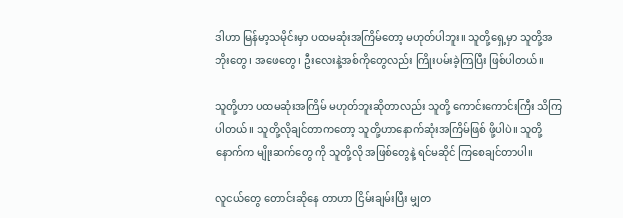ဒါဟာ မြန်မာ့သမိုင်းမှာ ပထမဆုံးအကြိမ်တော့ မဟုတ်ပါဘူး။ သူတို့ရှေ့မှာ သူတို့အဘိုးတွေ၊ အဖေတွေ၊ ဦးလေးနဲ့အစ်ကိုတွေလည်း ကြိုးပမ်းခဲ့ကြပြီး ဖြစ်ပါတယ်။

သူတို့ဟာ ပထမဆုံးအကြိမ် မဟုတ်ဘူးဆိုတာလည်း သူတို့ ကောင်းကောင်းကြီး သိကြပါတယ်။ သူတို့လိုချင်တာကတော့ သူတို့ဟာနောက်ဆုံးအကြိမ်ဖြစ် ဖို့ပါပဲ။ သူတို့နောက်က မျိုးဆက်တွေ ကို သူတို့လို အဖြစ်တွေနဲ့ ရင်မဆိုင် ကြစေချင်တာပါ။

လူငယ်တွေ တောင်းဆိုနေ တာဟာ ငြိမ်းချမ်းပြီး မျှတ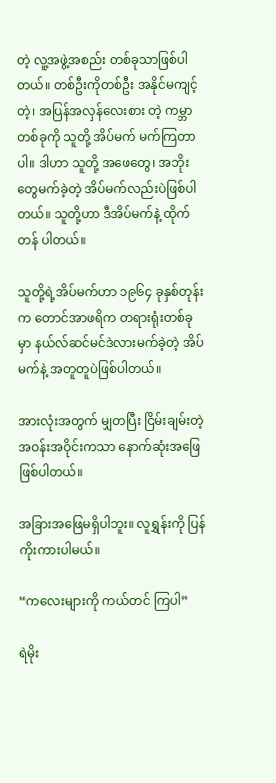တဲ့ လူ့အဖွဲ့အစည်း တစ်ခုသာဖြစ်ပါတယ်။ တစ်ဦးကိုတစ်ဦး အနိုင်မကျင့်တဲ့၊ အပြန်အလှန်လေးစား တဲ့ ကမ္ဘာတစ်ခုကို သူတို့ အိပ်မက် မက်ကြတာပါ။ ဒါဟာ သူတို့ အဖေတွေ၊ အဘိုး တွေမက်ခဲ့တဲ့ အိပ်မက်လည်းပဲဖြစ်ပါတယ်။ သူတို့ဟာ ဒီအိပ်မက်နဲ့ ထိုက်တန် ပါတယ်။

သူတို့ရဲ့အိပ်မက်ဟာ ၁၉၆၄ ခုနှစ်တုန်းက တောင်အာဖရိက တရားရုံးတစ်ခု မှာ နယ်လ်ဆင်မင်ဒဲလားမက်ခဲ့တဲ့ အိပ်မက်နဲ့ အတူတူပဲဖြစ်ပါတယ်။

အားလုံးအတွက် မျှတပြီး ငြိမ်းချမ်းတဲ့ အဝန်းအဝိုင်းကသာ နောက်ဆုံးအဖြေ ဖြစ်ပါတယ်။

အခြားအဖြေမရှိပါဘူး။ လူရွှန်းကို ပြန်ကိုးကားပါမယ်။

“ကလေးများကို ကယ်တင် ကြပါ”

ရဲမိုး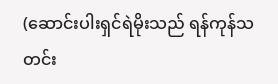(ဆောင်းပါးရှင်ရဲမိုးသည် ရန်ကုန်သတင်း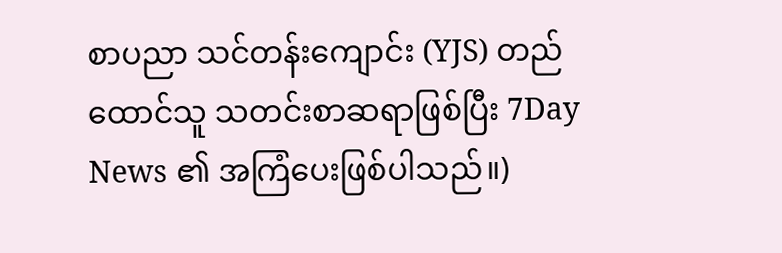စာပညာ သင်တန်းကျောင်း (YJS) တည်ထောင်သူ သတင်းစာဆရာဖြစ်ပြီး 7Day News ၏ အကြံပေးဖြစ်ပါသည်။)